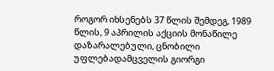როგორ იხსენებს 37 წლის შემდეგ, 1989 წლის, 9 აპრილის აქციის მონაწილე დაზარალებული, ცნობილი უფლებადამცველის გიორგი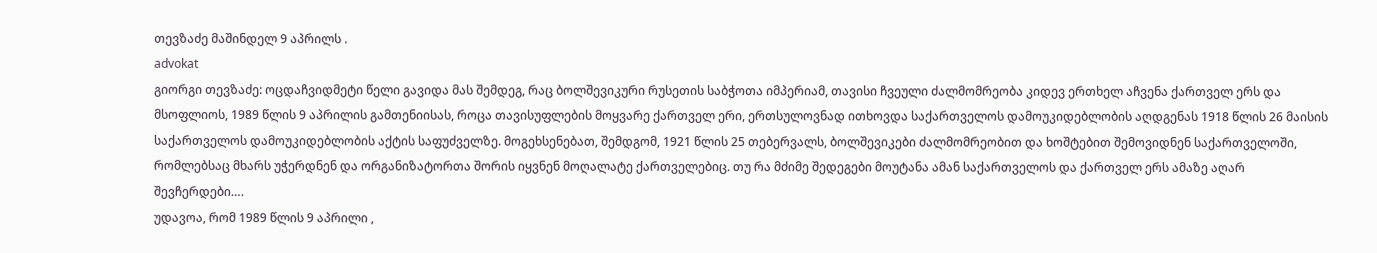თევზაძე მაშინდელ 9 აპრილს .
advokat
გიორგი თევზაძე: ოცდაჩვიდმეტი წელი გავიდა მას შემდეგ, რაც ბოლშევიკური რუსეთის საბჭოთა იმპერიამ, თავისი ჩვეული ძალმომრეობა კიდევ ერთხელ აჩვენა ქართველ ერს და მსოფლიოს, 1989 წლის 9 აპრილის გამთენიისას, როცა თავისუფლების მოყვარე ქართველ ერი, ერთსულოვნად ითხოვდა საქართველოს დამოუკიდებლობის აღდგენას 1918 წლის 26 მაისის საქართველოს დამოუკიდებლობის აქტის საფუძველზე. მოგეხსენებათ, შემდგომ, 1921 წლის 25 თებერვალს, ბოლშევიკები ძალმომრეობით და ხოშტებით შემოვიდნენ საქართველოში, რომლებსაც მხარს უჭერდნენ და ორგანიზატორთა შორის იყვნენ მოღალატე ქართველებიც. თუ რა მძიმე შედეგები მოუტანა ამან საქართველოს და ქართველ ერს ამაზე აღარ შევჩერდები….
უდავოა, რომ 1989 წლის 9 აპრილი ,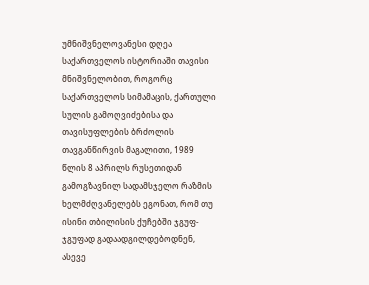უმნიშვნელოვანესი დღეა საქართველოს ისტორიაში თავისი მნიშვნელობით, როგორც საქართველოს სიმამაცის, ქართული სულის გამოღვიძებისა და თავისუფლების ბრძოლის თავგანწირვის მაგალითი, 1989 წლის 8 აპრილს რუსეთიდან გამოგზავნილ სადამსჯელო რაზმის ხელმძღვანელებს ეგონათ, რომ თუ ისინი თბილისის ქუჩებში ჯგუფ-ჯგუფად გადაადგილდებოდნენ, ასევე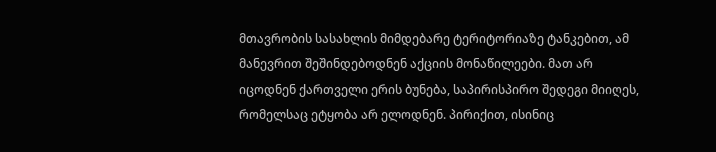მთავრობის სასახლის მიმდებარე ტერიტორიაზე ტანკებით, ამ მანევრით შეშინდებოდნენ აქციის მონაწილეები. მათ არ იცოდნენ ქართველი ერის ბუნება, საპირისპირო შედეგი მიიღეს, რომელსაც ეტყობა არ ელოდნენ. პირიქით, ისინიც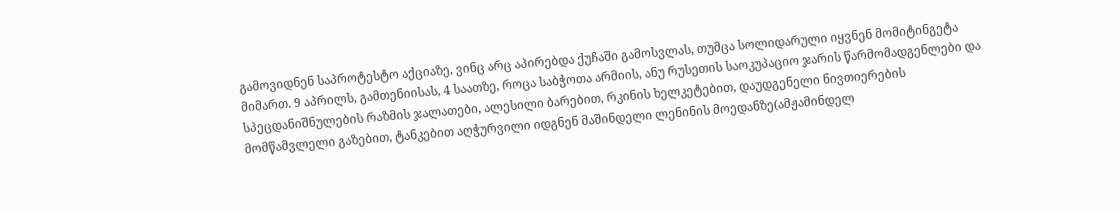გამოვიდნენ საპროტესტო აქციაზე, ვინც არც აპირებდა ქუჩაში გამოსვლას, თუმცა სოლიდარული იყვნენ მომიტინგეტა მიმართ. 9 აპრილს, გამთენიისას, 4 საათზე, როცა საბჭოთა არმიის, ანუ რუსეთის საოკუპაციო ჯარის წარმომადგენლები და სპეცდანიშნულების რაზმის ჯალათები, ალესილი ბარებით, რკინის ხელკეტებით, დაუდგენელი ნივთიერების მომწამვლელი გაზებით, ტანკებით აღჭურვილი იდგნენ მაშინდელი ლენინის მოედანზე(ამჟამინდელ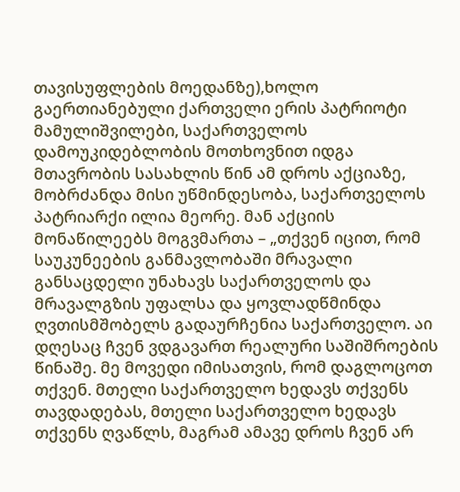თავისუფლების მოედანზე),ხოლო გაერთიანებული ქართველი ერის პატრიოტი მამულიშვილები, საქართველოს დამოუკიდებლობის მოთხოვნით იდგა მთავრობის სასახლის წინ ამ დროს აქციაზე, მობრძანდა მისი უწმინდესობა, საქართველოს პატრიარქი ილია მეორე. მან აქციის მონაწილეებს მოგვმართა – „თქვენ იცით, რომ საუკუნეების განმავლობაში მრავალი განსაცდელი უნახავს საქართველოს და მრავალგზის უფალსა და ყოვლადწმინდა ღვთისმშობელს გადაურჩენია საქართველო. აი დღესაც ჩვენ ვდგავართ რეალური საშიშროების წინაშე. მე მოვედი იმისათვის, რომ დაგლოცოთ თქვენ. მთელი საქართველო ხედავს თქვენს თავდადებას, მთელი საქართველო ხედავს თქვენს ღვაწლს, მაგრამ ამავე დროს ჩვენ არ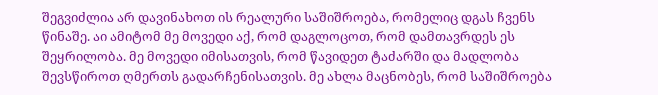შეგვიძლია არ დავინახოთ ის რეალური საშიშროება, რომელიც დგას ჩვენს წინაშე. აი ამიტომ მე მოვედი აქ, რომ დაგლოცოთ, რომ დამთავრდეს ეს შეყრილობა. მე მოვედი იმისათვის, რომ წავიდეთ ტაძარში და მადლობა შევსწიროთ ღმერთს გადარჩენისათვის. მე ახლა მაცნობეს, რომ საშიშროება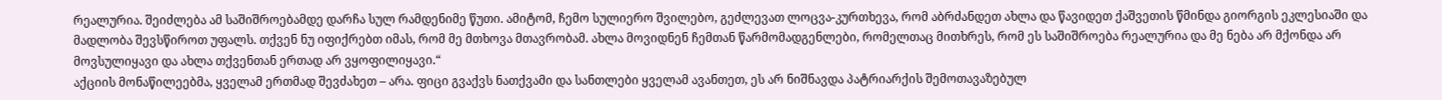რეალურია. შეიძლება ამ საშიშროებამდე დარჩა სულ რამდენიმე წუთი. ამიტომ, ჩემო სულიერო შვილებო, გეძლევათ ლოცვა-კურთხევა, რომ აბრძანდეთ ახლა და წავიდეთ ქაშვეთის წმინდა გიორგის ეკლესიაში და მადლობა შევსწიროთ უფალს. თქვენ ნუ იფიქრებთ იმას, რომ მე მთხოვა მთავრობამ. ახლა მოვიდნენ ჩემთან წარმომადგენლები, რომელთაც მითხრეს, რომ ეს საშიშროება რეალურია და მე ნება არ მქონდა არ მოვსულიყავი და ახლა თქვენთან ერთად არ ვყოფილიყავი.“
აქციის მონაწილეებმა, ყველამ ერთმად შევძახეთ – არა. ფიცი გვაქვს ნათქვამი და სანთლები ყველამ ავანთეთ, ეს არ ნიშნავდა პატრიარქის შემოთავაზებულ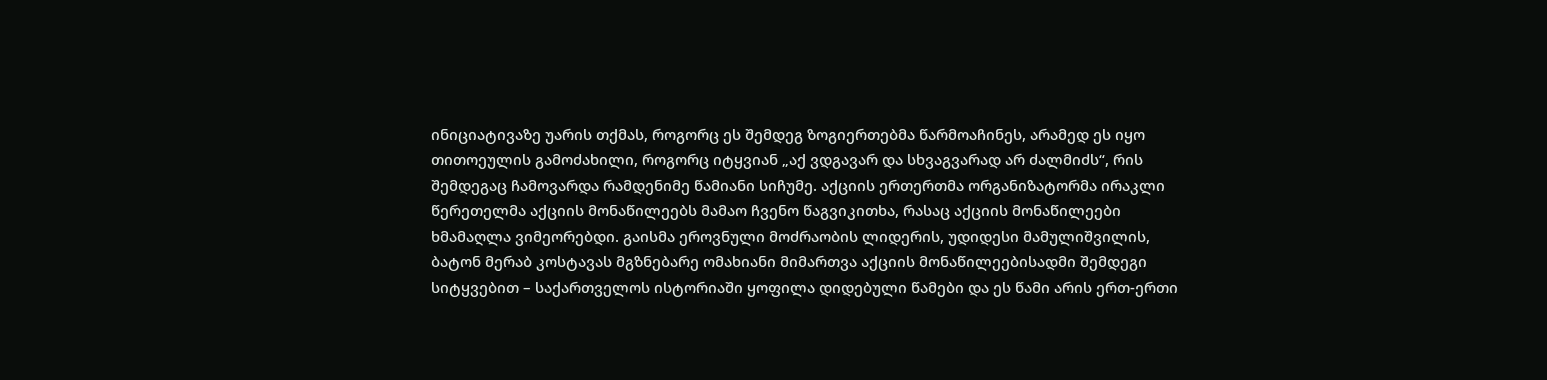ინიციატივაზე უარის თქმას, როგორც ეს შემდეგ ზოგიერთებმა წარმოაჩინეს, არამედ ეს იყო თითოეულის გამოძახილი, როგორც იტყვიან „აქ ვდგავარ და სხვაგვარად არ ძალმიძს“, რის შემდეგაც ჩამოვარდა რამდენიმე წამიანი სიჩუმე. აქციის ერთერთმა ორგანიზატორმა ირაკლი წერეთელმა აქციის მონაწილეებს მამაო ჩვენო წაგვიკითხა, რასაც აქციის მონაწილეები ხმამაღლა ვიმეორებდი. გაისმა ეროვნული მოძრაობის ლიდერის, უდიდესი მამულიშვილის, ბატონ მერაბ კოსტავას მგზნებარე ომახიანი მიმართვა აქციის მონაწილეებისადმი შემდეგი სიტყვებით – საქართველოს ისტორიაში ყოფილა დიდებული წამები და ეს წამი არის ერთ-ერთი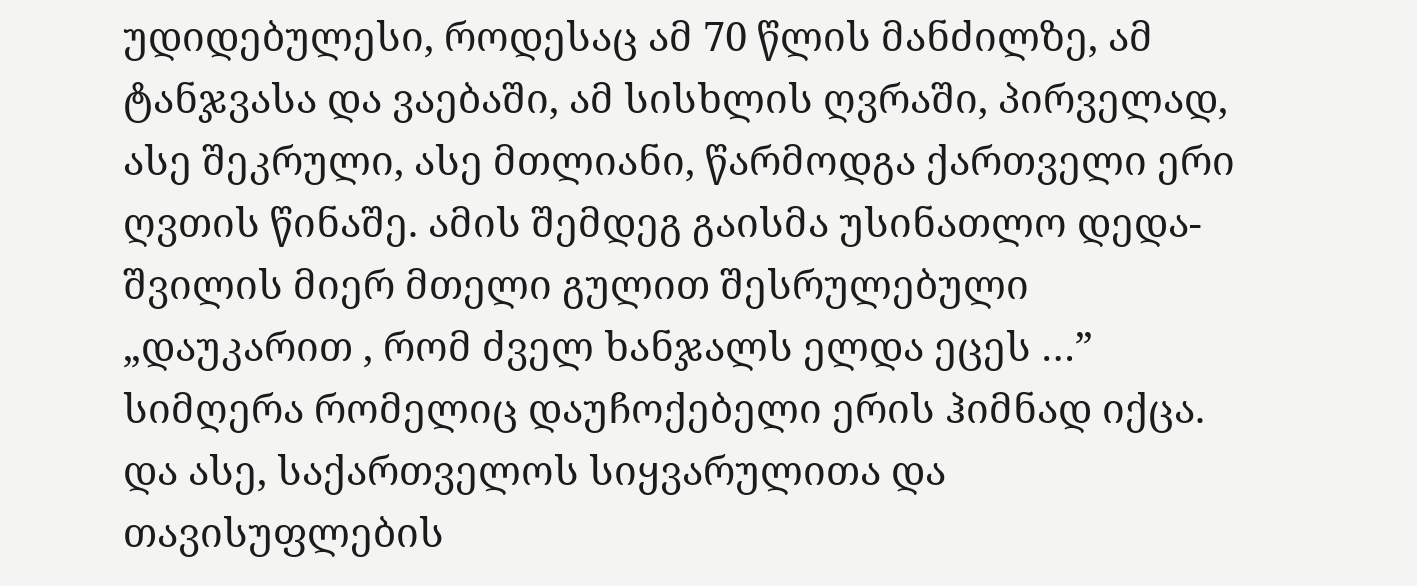უდიდებულესი, როდესაც ამ 70 წლის მანძილზე, ამ ტანჯვასა და ვაებაში, ამ სისხლის ღვრაში, პირველად, ასე შეკრული, ასე მთლიანი, წარმოდგა ქართველი ერი ღვთის წინაშე. ამის შემდეგ გაისმა უსინათლო დედა-შვილის მიერ მთელი გულით შესრულებული „დაუკარით , რომ ძველ ხანჯალს ელდა ეცეს …” სიმღერა რომელიც დაუჩოქებელი ერის ჰიმნად იქცა. და ასე, საქართველოს სიყვარულითა და თავისუფლების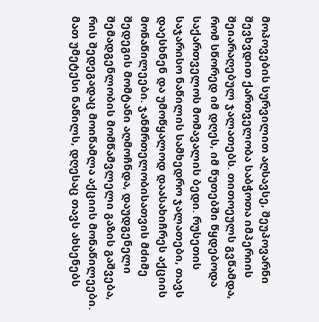მოპოვების სურვილით აღსავსე, შეუპოვარნი შევხვდით ქართველობა საბჭოთა იმპერიის შეიარაღებულ ჯალათებს. თითოეულს გვწამდა, რომ სწორედ იმ დღეს, იმ წუთებში წყდებოდა საქართველოს მომავალის ბედი. რუსეთის საჯარისო ნაწილის სამხედრო ჯალათები, თავს დაესხნენ და უმოწყალოდ დაასახიჩრეს აქციის მონაწილეები. ჯანმრთელობისათვის მძიმე შედეგის მომტანი აღმოჩნდა, დაუდგენელი შემადგენლობის მომწამვლელი გაზის გაშვება, რის შედეგადაც მოიწამლა აქციის მონაწილეები. მათ უმეტესი ნაწილს, დღესაც თავს ახსენებს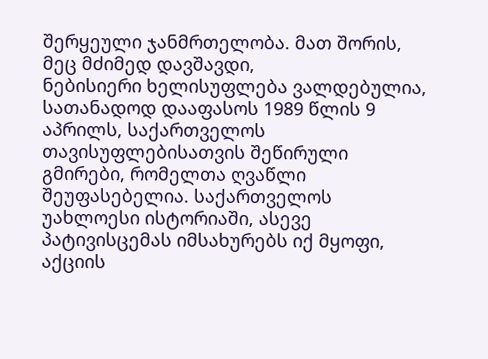შერყეული ჯანმრთელობა. მათ შორის, მეც მძიმედ დავშავდი,
ნებისიერი ხელისუფლება ვალდებულია, სათანადოდ დააფასოს 1989 წლის 9 აპრილს, საქართველოს თავისუფლებისათვის შეწირული გმირები, რომელთა ღვაწლი შეუფასებელია. საქართველოს უახლოესი ისტორიაში, ასევე პატივისცემას იმსახურებს იქ მყოფი, აქციის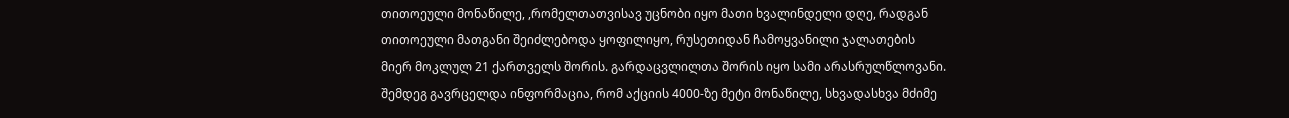თითოეული მონაწილე, ,რომელთათვისავ უცნობი იყო მათი ხვალინდელი დღე, რადგან თითოეული მათგანი შეიძლებოდა ყოფილიყო, რუსეთიდან ჩამოყვანილი ჯალათების მიერ მოკლულ 21 ქართველს შორის. გარდაცვლილთა შორის იყო სამი არასრულწლოვანი. შემდეგ გავრცელდა ინფორმაცია, რომ აქციის 4000-ზე მეტი მონაწილე, სხვადასხვა მძიმე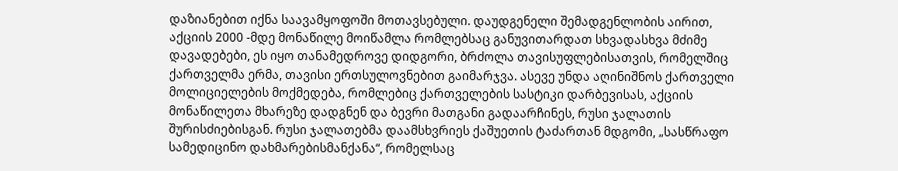დაზიანებით იქნა საავამყოფოში მოთავსებული. დაუდგენელი შემადგენლობის აირით, აქციის 2000 -მდე მონაწილე მოიწამლა რომლებსაც განუვითარდათ სხვადასხვა მძიმე დავადებები, ეს იყო თანამედროვე დიდგორი, ბრძოლა თავისუფლებისათვის, რომელშიც ქართველმა ერმა, თავისი ერთსულოვნებით გაიმარჯვა. ასევე უნდა აღინიშნოს ქართველი მოლიციელების მოქმედება, რომლებიც ქართველების სასტიკი დარბევისას, აქციის მონაწილეთა მხარეზე დადგნენ და ბევრი მათგანი გადაარჩინეს, რუსი ჯალათის შურისძიებისგან. რუსი ჯალათებმა დაამსხვრიეს ქაშუეთის ტაძართან მდგომი, „სასწრაფო სამედიცინო დახმარებისმანქანა“, რომელსაც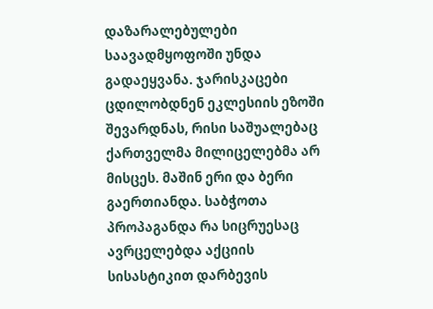დაზარალებულები საავადმყოფოში უნდა გადაეყვანა. ჯარისკაცები ცდილობდნენ ეკლესიის ეზოში შევარდნას, რისი საშუალებაც ქართველმა მილიცელებმა არ მისცეს. მაშინ ერი და ბერი გაერთიანდა. საბჭოთა პროპაგანდა რა სიცრუესაც ავრცელებდა აქციის სისასტიკით დარბევის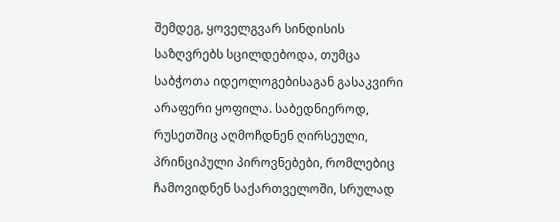შემდეგ, ყოველგვარ სინდისის საზღვრებს სცილდებოდა, თუმცა საბჭოთა იდეოლოგებისაგან გასაკვირი არაფერი ყოფილა. საბედნიეროდ, რუსეთშიც აღმოჩდნენ ღირსეული, პრინციპული პიროვნებები, რომლებიც ჩამოვიდნენ საქართველოში, სრულად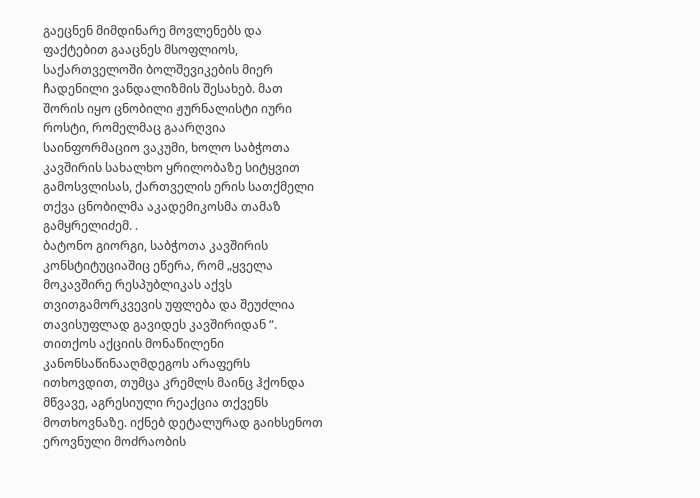გაეცნენ მიმდინარე მოვლენებს და ფაქტებით გააცნეს მსოფლიოს, საქართველოში ბოლშევიკების მიერ ჩადენილი ვანდალიზმის შესახებ. მათ შორის იყო ცნობილი ჟურნალისტი იური როსტი, რომელმაც გაარღვია საინფორმაციო ვაკუმი, ხოლო საბჭოთა კავშირის სახალხო ყრილობაზე სიტყვით გამოსვლისას, ქართველის ერის სათქმელი თქვა ცნობილმა აკადემიკოსმა თამაზ გამყრელიძემ. .
ბატონო გიორგი, საბჭოთა კავშირის კონსტიტუციაშიც ეწერა, რომ „ყველა მოკავშირე რესპუბლიკას აქვს თვითგამორკვევის უფლება და შეუძლია თავისუფლად გავიდეს კავშირიდან “. თითქოს აქციის მონაწილენი კანონსაწინააღმდეგოს არაფერს ითხოვდით, თუმცა კრემლს მაინც ჰქონდა მწვავე, აგრესიული რეაქცია თქვენს მოთხოვნაზე. იქნებ დეტალურად გაიხსენოთ ეროვნული მოძრაობის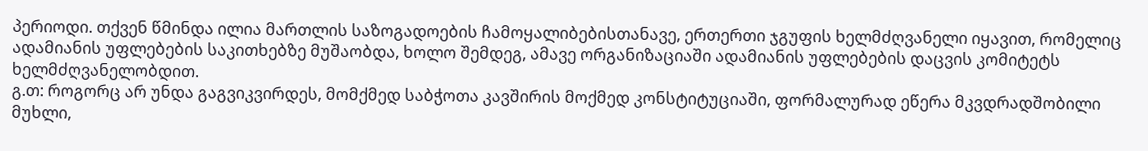პერიოდი. თქვენ წმინდა ილია მართლის საზოგადოების ჩამოყალიბებისთანავე, ერთერთი ჯგუფის ხელმძღვანელი იყავით, რომელიც ადამიანის უფლებების საკითხებზე მუშაობდა, ხოლო შემდეგ, ამავე ორგანიზაციაში ადამიანის უფლებების დაცვის კომიტეტს ხელმძღვანელობდით.
გ.თ: როგორც არ უნდა გაგვიკვირდეს, მომქმედ საბჭოთა კავშირის მოქმედ კონსტიტუციაში, ფორმალურად ეწერა მკვდრადშობილი მუხლი,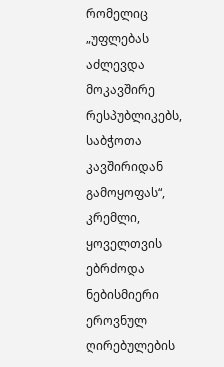რომელიც „უფლებას აძლევდა მოკავშირე რესპუბლიკებს, საბჭოთა კავშირიდან გამოყოფას“, კრემლი, ყოველთვის ებრძოდა ნებისმიერი ეროვნულ ღირებულების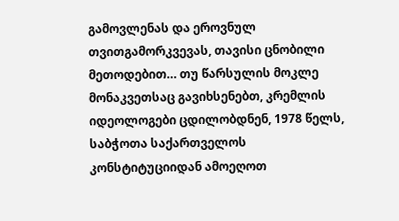გამოვლენას და ეროვნულ თვითგამორკვევას, თავისი ცნობილი მეთოდებით… თუ წარსულის მოკლე მონაკვეთსაც გავიხსენებთ, კრემლის იდეოლოგები ცდილობდნენ, 1978 წელს, საბჭოთა საქართველოს კონსტიტუციიდან ამოეღოთ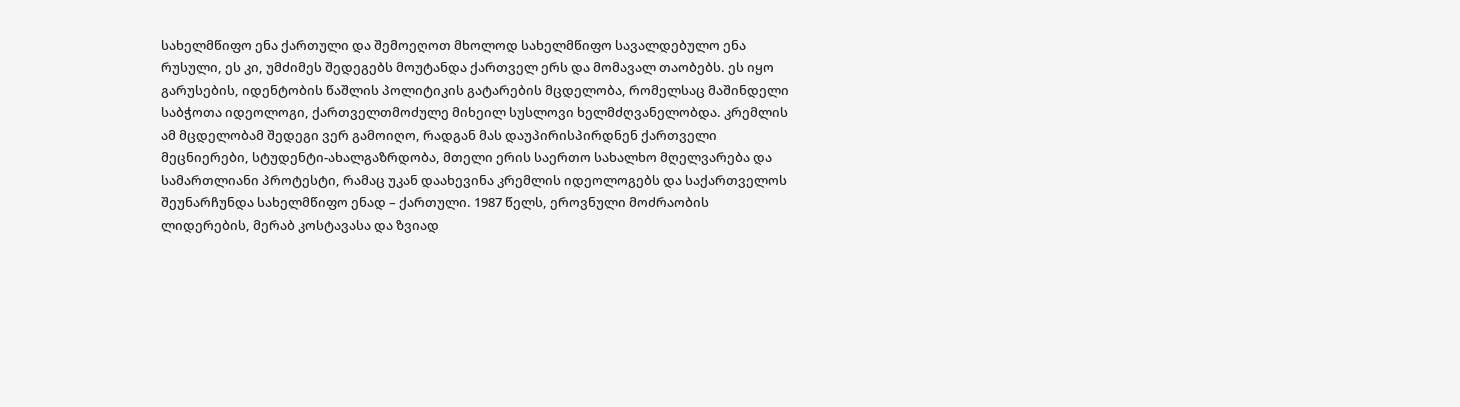სახელმწიფო ენა ქართული და შემოეღოთ მხოლოდ სახელმწიფო სავალდებულო ენა რუსული, ეს კი, უმძიმეს შედეგებს მოუტანდა ქართველ ერს და მომავალ თაობებს. ეს იყო გარუსების, იდენტობის წაშლის პოლიტიკის გატარების მცდელობა, რომელსაც მაშინდელი საბჭოთა იდეოლოგი, ქართველთმოძულე მიხეილ სუსლოვი ხელმძღვანელობდა. კრემლის ამ მცდელობამ შედეგი ვერ გამოიღო, რადგან მას დაუპირისპირდნენ ქართველი მეცნიერები, სტუდენტი-ახალგაზრდობა, მთელი ერის საერთო სახალხო მღელვარება და სამართლიანი პროტესტი, რამაც უკან დაახევინა კრემლის იდეოლოგებს და საქართველოს შეუნარჩუნდა სახელმწიფო ენად – ქართული. 1987 წელს, ეროვნული მოძრაობის ლიდერების, მერაბ კოსტავასა და ზვიად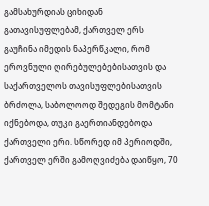გამსახურდიას ციხიდან გათავისუფლებამ, ქართველ ერს გაუჩინა იმედის ნაპერწკალი, რომ ეროვნული ღირებულებებისათვის და საქართველოს თავისუფლებისათვის ბრძოლა, საბოლოოდ შედეგის მომტანი იქნებოდა, თუკი გაერთიანდებოდა ქართველი ერი. სწორედ იმ პერიოდში, ქართველ ერში გამოღვიძება დაიწყო, 70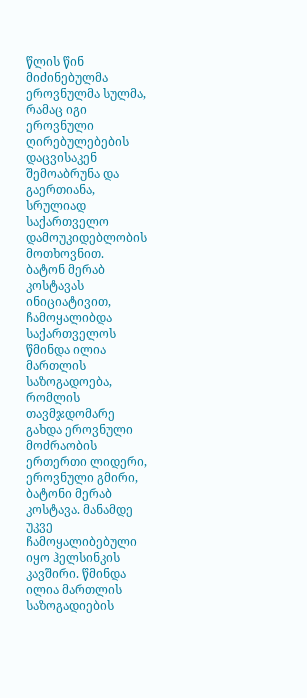წლის წინ მიძინებულმა ეროვნულმა სულმა, რამაც იგი ეროვნული ღირებულებების დაცვისაკენ შემოაბრუნა და გაერთიანა, სრულიად საქართველო დამოუკიდებლობის მოთხოვნით.
ბატონ მერაბ კოსტავას ინიციატივით, ჩამოყალიბდა საქართველოს წმინდა ილია მართლის საზოგადოება, რომლის თავმჯდომარე გახდა ეროვნული მოძრაობის ერთერთი ლიდერი, ეროვნული გმირი, ბატონი მერაბ კოსტავა. მანამდე უკვე ჩამოყალიბებული იყო ჰელსინკის კავშირი. წმინდა ილია მართლის საზოგადიების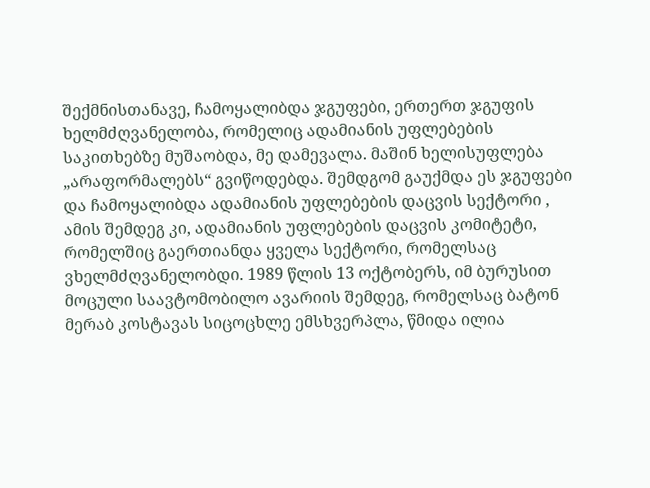შექმნისთანავე, ჩამოყალიბდა ჯგუფები, ერთერთ ჯგუფის ხელმძღვანელობა, რომელიც ადამიანის უფლებების საკითხებზე მუშაობდა, მე დამევალა. მაშინ ხელისუფლება „არაფორმალებს“ გვიწოდებდა. შემდგომ გაუქმდა ეს ჯგუფები და ჩამოყალიბდა ადამიანის უფლებების დაცვის სექტორი , ამის შემდეგ კი, ადამიანის უფლებების დაცვის კომიტეტი, რომელშიც გაერთიანდა ყველა სექტორი, რომელსაც ვხელმძღვანელობდი. 1989 წლის 13 ოქტობერს, იმ ბურუსით მოცული საავტომობილო ავარიის შემდეგ, რომელსაც ბატონ მერაბ კოსტავას სიცოცხლე ემსხვერპლა, წმიდა ილია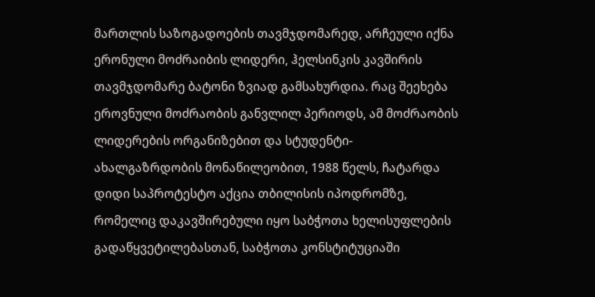მართლის საზოგადოების თავმჯდომარედ, არჩეული იქნა ერონული მოძრაიბის ლიდერი, ჰელსინკის კავშირის თავმჯდომარე ბატონი ზვიად გამსახურდია. რაც შეეხება ეროვნული მოძრაობის განვლილ პერიოდს, ამ მოძრაობის ლიდერების ორგანიზებით და სტუდენტი- ახალგაზრდობის მონაწილეობით, 1988 წელს, ჩატარდა დიდი საპროტესტო აქცია თბილისის იპოდრომზე, რომელიც დაკავშირებული იყო საბჭოთა ხელისუფლების გადაწყვეტილებასთან, საბჭოთა კონსტიტუციაში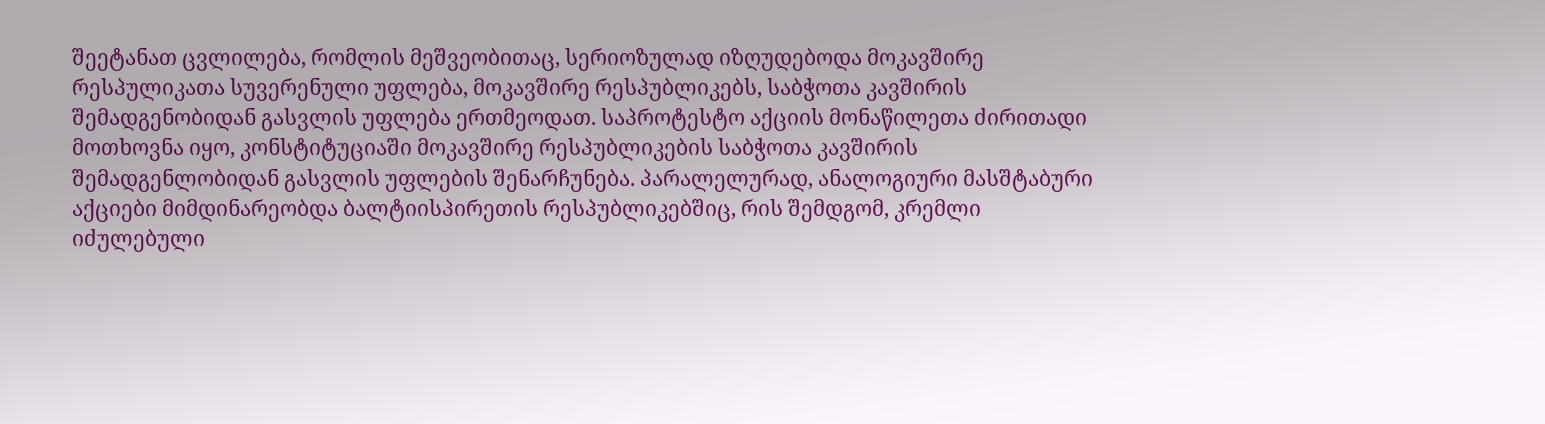შეეტანათ ცვლილება, რომლის მეშვეობითაც, სერიოზულად იზღუდებოდა მოკავშირე რესპულიკათა სუვერენული უფლება, მოკავშირე რესპუბლიკებს, საბჭოთა კავშირის შემადგენობიდან გასვლის უფლება ერთმეოდათ. საპროტესტო აქციის მონაწილეთა ძირითადი მოთხოვნა იყო, კონსტიტუციაში მოკავშირე რესპუბლიკების საბჭოთა კავშირის შემადგენლობიდან გასვლის უფლების შენარჩუნება. პარალელურად, ანალოგიური მასშტაბური აქციები მიმდინარეობდა ბალტიისპირეთის რესპუბლიკებშიც, რის შემდგომ, კრემლი იძულებული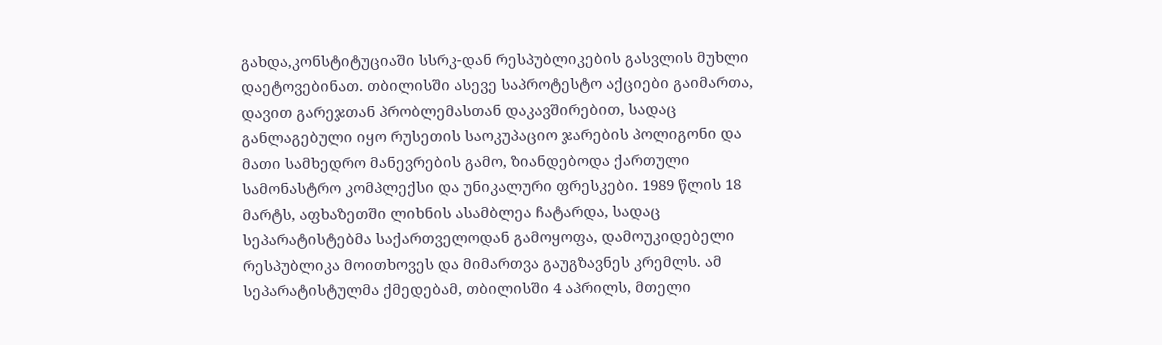გახდა,კონსტიტუციაში სსრკ-დან რესპუბლიკების გასვლის მუხლი დაეტოვებინათ. თბილისში ასევე საპროტესტო აქციები გაიმართა, დავით გარეჯთან პრობლემასთან დაკავშირებით, სადაც განლაგებული იყო რუსეთის საოკუპაციო ჯარების პოლიგონი და მათი სამხედრო მანევრების გამო, ზიანდებოდა ქართული სამონასტრო კომპლექსი და უნიკალური ფრესკები. 1989 წლის 18 მარტს, აფხაზეთში ლიხნის ასამბლეა ჩატარდა, სადაც სეპარატისტებმა საქართველოდან გამოყოფა, დამოუკიდებელი რესპუბლიკა მოითხოვეს და მიმართვა გაუგზავნეს კრემლს. ამ სეპარატისტულმა ქმედებამ, თბილისში 4 აპრილს, მთელი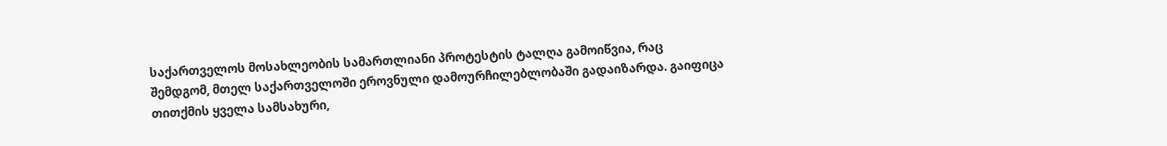საქართველოს მოსახლეობის სამართლიანი პროტესტის ტალღა გამოიწვია, რაც შემდგომ, მთელ საქართველოში ეროვნული დამოურჩილებლობაში გადაიზარდა. გაიფიცა თითქმის ყველა სამსახური,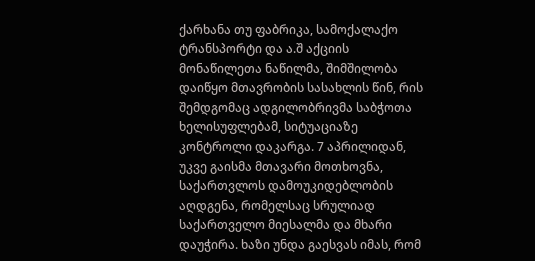ქარხანა თუ ფაბრიკა, სამოქალაქო ტრანსპორტი და ა.შ აქციის მონაწილეთა ნაწილმა, შიმშილობა დაიწყო მთავრობის სასახლის წინ, რის შემდგომაც ადგილობრივმა საბჭოთა ხელისუფლებამ, სიტუაციაზე კონტროლი დაკარგა. 7 აპრილიდან, უკვე გაისმა მთავარი მოთხოვნა, საქართვლოს დამოუკიდებლობის აღდგენა, რომელსაც სრულიად საქართველო მიესალმა და მხარი დაუჭირა. ხაზი უნდა გაესვას იმას, რომ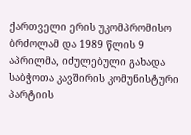ქართველი ერის უკომპრომისო ბრძოლამ და 1989 წლის 9 აპრილმა, იძულებული გახადა საბჭოთა კავშირის კომუნისტური პარტიის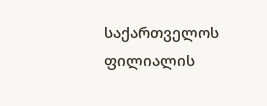საქართველოს ფილიალის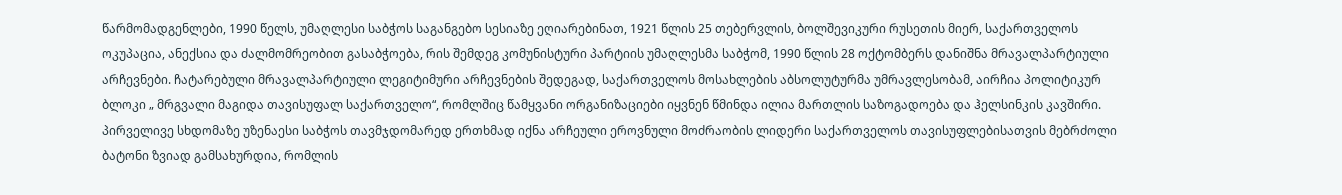წარმომადგენლები, 1990 წელს, უმაღლესი საბჭოს საგანგებო სესიაზე ეღიარებინათ, 1921 წლის 25 თებერვლის, ბოლშევიკური რუსეთის მიერ, საქართველოს ოკუპაცია, ანექსია და ძალმომრეობით გასაბჭოება, რის შემდეგ კომუნისტური პარტიის უმაღლესმა საბჭომ, 1990 წლის 28 ოქტომბერს დანიშნა მრავალპარტიული არჩევნები. ჩატარებული მრავალპარტიული ლეგიტიმური არჩევნების შედეგად, საქართველოს მოსახლების აბსოლუტურმა უმრავლესობამ, აირჩია პოლიტიკურ ბლოკი „ მრგვალი მაგიდა თავისუფალ საქართველო“, რომლშიც წამყვანი ორგანიზაციები იყვნენ წმინდა ილია მართლის საზოგადოება და ჰელსინკის კავშირი. პირველივე სხდომაზე უზენაესი საბჭოს თავმჯდომარედ ერთხმად იქნა არჩეული ეროვნული მოძრაობის ლიდერი საქართველოს თავისუფლებისათვის მებრძოლი ბატონი ზვიად გამსახურდია, რომლის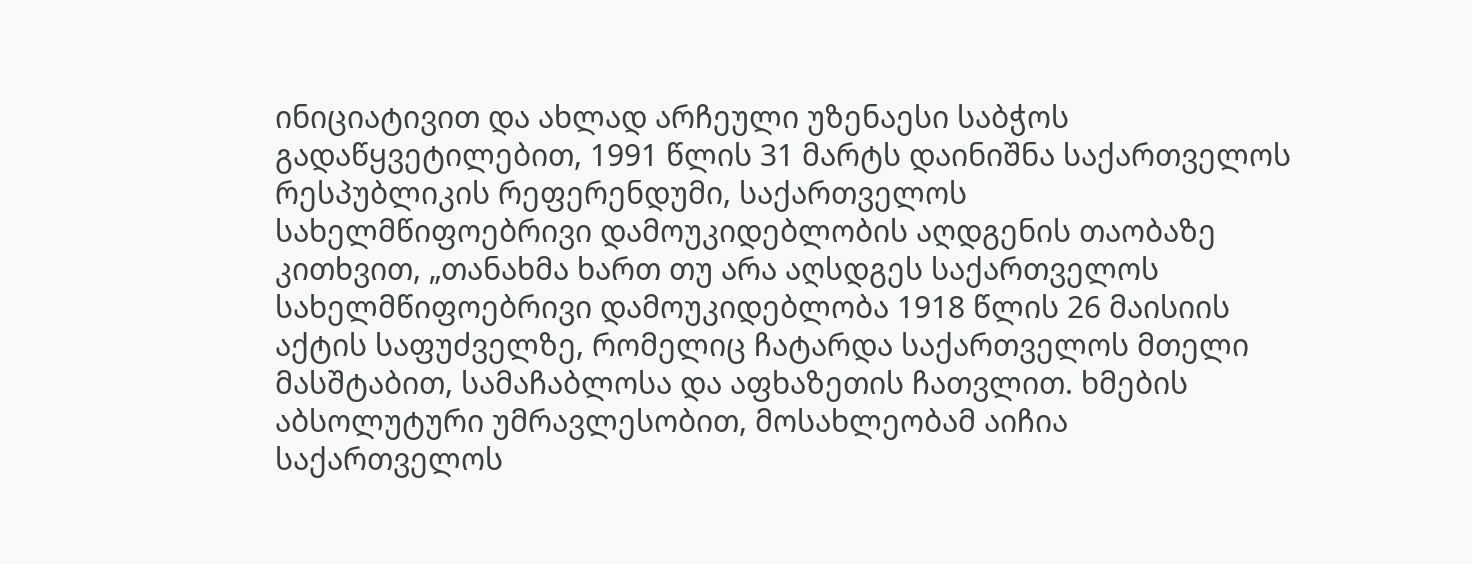ინიციატივით და ახლად არჩეული უზენაესი საბჭოს გადაწყვეტილებით, 1991 წლის 31 მარტს დაინიშნა საქართველოს რესპუბლიკის რეფერენდუმი, საქართველოს სახელმწიფოებრივი დამოუკიდებლობის აღდგენის თაობაზე კითხვით, „თანახმა ხართ თუ არა აღსდგეს საქართველოს სახელმწიფოებრივი დამოუკიდებლობა 1918 წლის 26 მაისიის აქტის საფუძველზე, რომელიც ჩატარდა საქართველოს მთელი მასშტაბით, სამაჩაბლოსა და აფხაზეთის ჩათვლით. ხმების აბსოლუტური უმრავლესობით, მოსახლეობამ აიჩია საქართველოს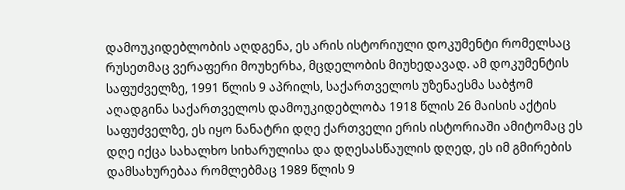დამოუკიდებლობის აღდგენა, ეს არის ისტორიული დოკუმენტი რომელსაც რუსეთმაც ვერაფერი მოუხერხა, მცდელობის მიუხედავად. ამ დოკუმენტის საფუძველზე, 1991 წლის 9 აპრილს, საქართველოს უზენაესმა საბჭომ აღადგინა საქართველოს დამოუკიდებლობა 1918 წლის 26 მაისის აქტის საფუძველზე, ეს იყო ნანატრი დღე ქართველი ერის ისტორიაში ამიტომაც ეს დღე იქცა სახალხო სიხარულისა და დღესასწაულის დღედ, ეს იმ გმირების დამსახურებაა რომლებმაც 1989 წლის 9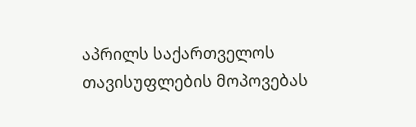აპრილს საქართველოს თავისუფლების მოპოვებას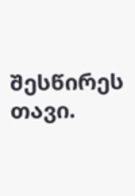შესწირეს თავი.